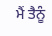ਮੈਂ ਤੈਨੂੰ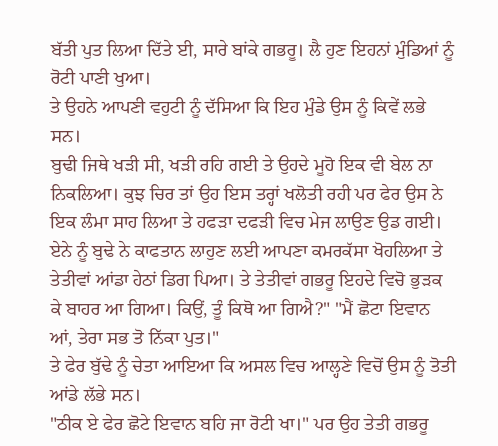ਬੱਤੀ ਪੁਤ ਲਿਆ ਦਿੱਤੇ ਈ, ਸਾਰੇ ਬਾਂਕੇ ਗਭਰੂ। ਲੈ ਹੁਣ ਇਹਨਾਂ ਮੁੰਡਿਆਂ ਨੂੰ ਰੋਟੀ ਪਾਣੀ ਖੁਆ।
ਤੇ ਉਹਨੇ ਆਪਣੀ ਵਹੁਟੀ ਨੂੰ ਦੱਸਿਆ ਕਿ ਇਹ ਮੁੰਡੇ ਉਸ ਨੂੰ ਕਿਵੇਂ ਲਭੇ ਸਨ।
ਬੁਢੀ ਜਿਥੇ ਖੜੀ ਸੀ, ਖੜੀ ਰਹਿ ਗਈ ਤੇ ਉਹਦੇ ਮੂਹੋ ਇਕ ਵੀ ਬੇਲ ਨਾ ਨਿਕਲਿਆ। ਕੁਝ ਚਿਰ ਤਾਂ ਉਹ ਇਸ ਤਰ੍ਹਾਂ ਖਲੋਤੀ ਰਹੀ ਪਰ ਫੇਰ ਉਸ ਨੇ ਇਕ ਲੰਮਾ ਸਾਹ ਲਿਆ ਤੇ ਹਫੜਾ ਦਫੜੀ ਵਿਚ ਮੇਜ ਲਾਉਣ ਉਡ ਗਈ। ਏਨੇ ਨੂੰ ਬੁਢੇ ਨੇ ਕਾਫਤਾਨ ਲਾਹੁਣ ਲਈ ਆਪਣਾ ਕਮਰਕੱਸਾ ਖੋਹਲਿਆ ਤੇ ਤੇਤੀਵਾਂ ਆਂਡਾ ਹੇਠਾਂ ਡਿਗ ਪਿਆ। ਤੇ ਤੇਤੀਵਾਂ ਗਭਰੂ ਇਹਦੇ ਵਿਚੋ ਭੁੜਕ ਕੇ ਬਾਹਰ ਆ ਗਿਆ। ਕਿਉਂ, ਤੂੰ ਕਿਥੋ ਆ ਗਿਐ?" "ਮੈਂ ਛੋਟਾ ਇਵਾਨ ਆਂ, ਤੇਰਾ ਸਭ ਤੋ ਨਿੱਕਾ ਪੁਤ।"
ਤੇ ਫੇਰ ਬੁੱਢੇ ਨੂੰ ਚੇਤਾ ਆਇਆ ਕਿ ਅਸਲ ਵਿਚ ਆਲ੍ਹਣੇ ਵਿਚੋਂ ਉਸ ਨੂੰ ਤੋਤੀ ਆਂਡੇ ਲੱਭੇ ਸਨ।
"ਠੀਕ ਏ ਫੇਰ ਛੋਟੇ ਇਵਾਨ ਬਹਿ ਜਾ ਰੋਟੀ ਖਾ।" ਪਰ ਉਹ ਤੇਤੀ ਗਭਰੂ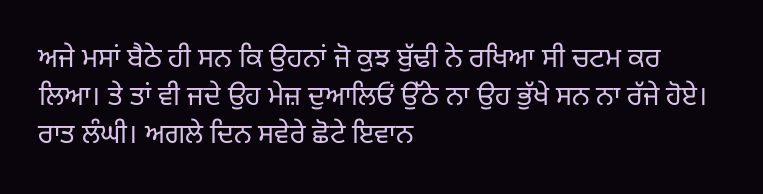ਅਜੇ ਮਸਾਂ ਬੈਠੇ ਹੀ ਸਨ ਕਿ ਉਹਨਾਂ ਜੋ ਕੁਝ ਬੁੱਢੀ ਨੇ ਰਖਿਆ ਸੀ ਚਟਮ ਕਰ ਲਿਆ। ਤੇ ਤਾਂ ਵੀ ਜਦੇ ਉਹ ਮੇਜ਼ ਦੁਆਲਿਓਂ ਉੱਠੇ ਨਾ ਉਹ ਭੁੱਖੇ ਸਨ ਨਾ ਰੱਜੇ ਹੋਏ।
ਰਾਤ ਲੰਘੀ। ਅਗਲੇ ਦਿਨ ਸਵੇਰੇ ਛੋਟੇ ਇਵਾਨ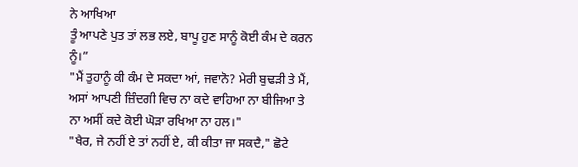ਨੇ ਆਖਿਆ
ਤੂੰ ਆਪਣੇ ਪੁਤ ਤਾਂ ਲਭ ਲਏ, ਬਾਪੂ ਹੁਣ ਸਾਨੂੰ ਕੋਈ ਕੰਮ ਦੇ ਕਰਨ ਨੂੰ।”
"ਮੈਂ ਤੁਹਾਨੂੰ ਕੀ ਕੰਮ ਦੇ ਸਕਦਾ ਆਂ, ਜਵਾਨੋ? ਮੇਰੀ ਬੁਢੜੀ ਤੇ ਮੈਂ, ਅਸਾਂ ਆਪਣੀ ਜ਼ਿੰਦਗੀ ਵਿਚ ਨਾ ਕਦੇ ਵਾਹਿਆ ਨਾ ਬੀਜਿਆ ਤੇ ਨਾ ਅਸੀਂ ਕਦੇ ਕੋਈ ਘੋੜਾ ਰਖਿਆ ਨਾ ਹਲ।"
"ਖੈਰ, ਜੇ ਨਹੀਂ ਏ ਤਾਂ ਨਹੀਂ ਏ, ਕੀ ਕੀਤਾ ਜਾ ਸਕਦੈ," ਛੋਟੇ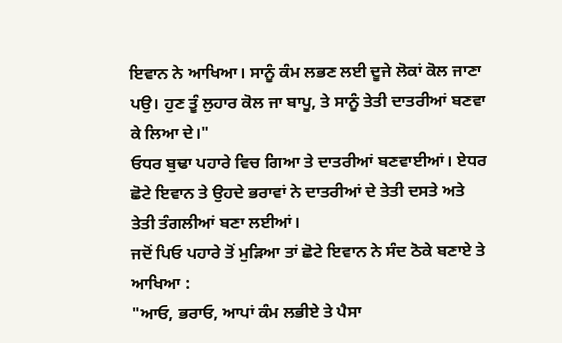ਇਵਾਨ ਨੇ ਆਖਿਆ। ਸਾਨੂੰ ਕੰਮ ਲਭਣ ਲਈ ਦੂਜੇ ਲੋਕਾਂ ਕੋਲ ਜਾਣਾ ਪਉ। ਹੁਣ ਤੂੰ ਲੁਹਾਰ ਕੋਲ ਜਾ ਬਾਪੂ, ਤੇ ਸਾਨੂੰ ਤੇਤੀ ਦਾਤਰੀਆਂ ਬਣਵਾ ਕੇ ਲਿਆ ਦੇ।"
ਓਧਰ ਬੁਢਾ ਪਹਾਰੇ ਵਿਚ ਗਿਆ ਤੇ ਦਾਤਰੀਆਂ ਬਣਵਾਈਆਂ। ਏਧਰ ਛੋਟੇ ਇਵਾਨ ਤੇ ਉਹਦੇ ਭਰਾਵਾਂ ਨੇ ਦਾਤਰੀਆਂ ਦੇ ਤੇਤੀ ਦਸਤੇ ਅਤੇ ਤੇਤੀ ਤੰਗਲੀਆਂ ਬਣਾ ਲਈਆਂ।
ਜਦੋਂ ਪਿਓ ਪਹਾਰੇ ਤੋਂ ਮੁੜਿਆ ਤਾਂ ਛੋਟੇ ਇਵਾਨ ਨੇ ਸੰਦ ਠੋਕੇ ਬਣਾਏ ਤੇ ਆਖਿਆ :
"ਆਓ, ਭਰਾਓ, ਆਪਾਂ ਕੰਮ ਲਭੀਏ ਤੇ ਪੈਸਾ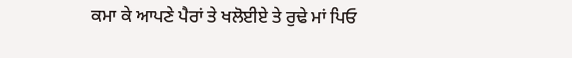ਕਮਾ ਕੇ ਆਪਣੇ ਪੈਰਾਂ ਤੇ ਖਲੋਈਏ ਤੇ ਰੁਢੇ ਮਾਂ ਪਿਓ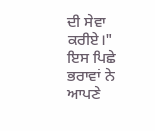ਦੀ ਸੇਵਾ ਕਰੀਏ।"
ਇਸ ਪਿਛੇ ਭਰਾਵਾਂ ਨੇ ਆਪਣੇ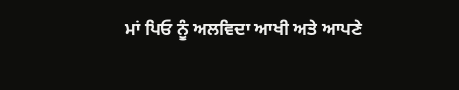ਮਾਂ ਪਿਓ ਨੂੰ ਅਲਵਿਦਾ ਆਖੀ ਅਤੇ ਆਪਣੇ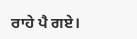ਰਾਹੇ ਪੈ ਗਏ।